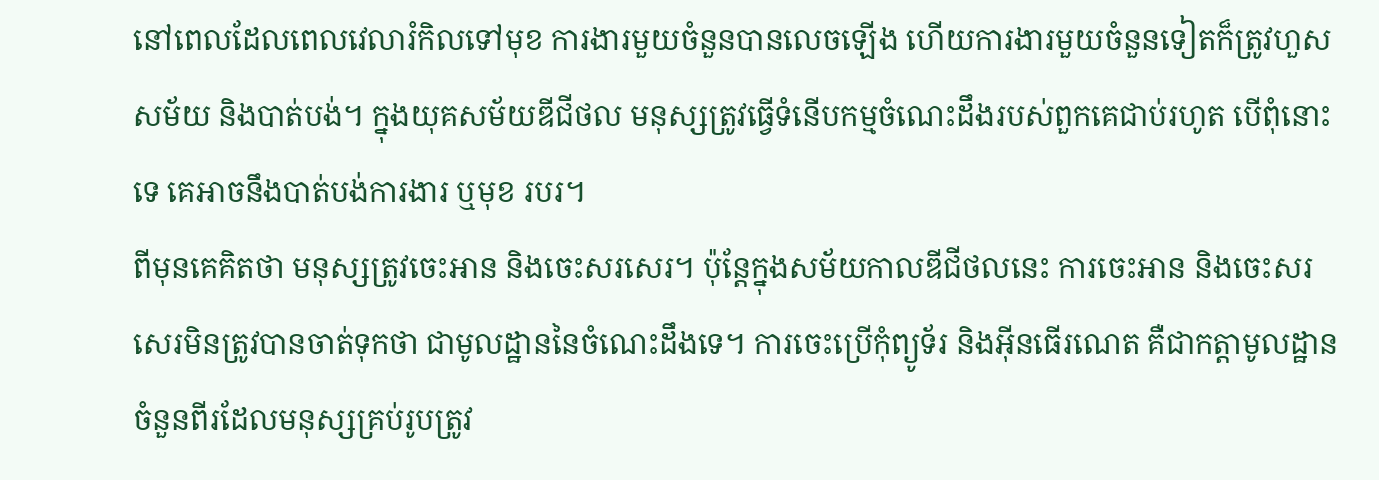នៅពេលដែលពេលវេលារំកិលទៅមុខ ការងារមួយចំនួនបានលេចឡើង ហើយការងារមួយចំនួនទៀតក៏ត្រូវហួសសម័យ និងបាត់បង់។ ក្នុងយុគសម័យឌីជីថល មនុស្សត្រូវធ្វើទំនើបកម្មចំណេះដឹងរបស់ពួកគេជាប់រហូត បើពុំនោះទេ គេអាចនឹងបាត់បង់ការងារ ឬមុខ របរ។
ពីមុនគេគិតថា មនុស្សត្រូវចេះអាន និងចេះសរសេរ។ ប៉ុន្តែក្នុងសម័យកាលឌីជីថលនេះ ការចេះអាន និងចេះសរសេរមិនត្រូវបានចាត់ទុកថា ជាមូលដ្ឋាននៃចំណេះដឹងទេ។ ការចេះប្រើកុំព្យូទ័រ និងអ៊ីនធើរណេត គឺជាកត្តាមូលដ្ឋានចំនួនពីរដែលមនុស្សគ្រប់រូបត្រូវ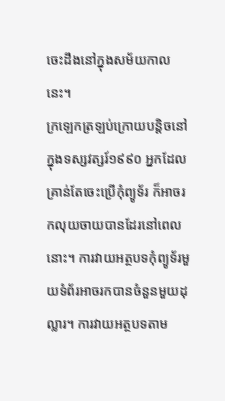ចេះដឹងនៅក្នុងសម័យកាលនេះ។
ក្រឡេកត្រឡប់ក្រោយបន្តិចនៅក្នុងទស្សវត្សរ៍១៩៩០ អ្នកដែលគ្រាន់តែចេះប្រើកុំព្យូទ័រ ក៏អាចរកលុយចាយបានដែរនៅពេលនោះ។ ការវាយអត្ថបទកុំព្យូទ័រមួយទំព័រអាចរកបានចំនួនមួយដុល្លារ។ ការវាយអត្ថបទតាម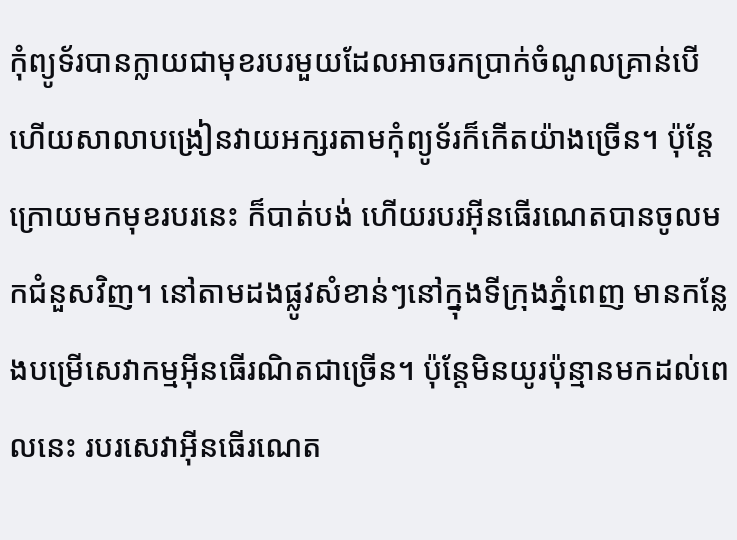កុំព្យូទ័របានក្លាយជាមុខរបរមួយដែលអាចរកប្រាក់ចំណូលគ្រាន់បើ ហើយសាលាបង្រៀនវាយអក្សរតាមកុំព្យូទ័រក៏កើតយ៉ាងច្រើន។ ប៉ុន្តែក្រោយមកមុខរបរនេះ ក៏បាត់បង់ ហើយរបរអ៊ីនធើរណេតបានចូលមកជំនួសវិញ។ នៅតាមដងផ្លូវសំខាន់ៗនៅក្នុងទីក្រុងភ្នំពេញ មានកន្លែងបម្រើសេវាកម្មអ៊ីនធើរណិតជាច្រើន។ ប៉ុន្តែមិនយូរប៉ុន្មានមកដល់ពេលនេះ របរសេវាអ៊ីនធើរណេត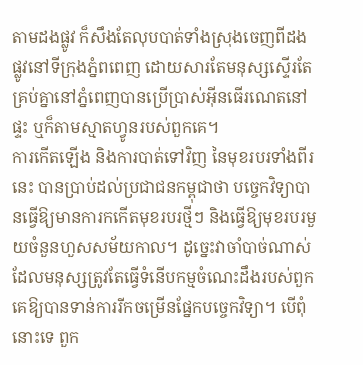តាមដងផ្លូវ ក៏សឹងតែលុបបាត់ទាំងស្រុងចេញពីដងផ្លូវនៅទីក្រុងភ្នំពពេញ ដោយសារតែមនុស្សស្ទើរតែគ្រប់គ្នានៅភ្នំពេញបានប្រើប្រាស់អ៊ីនធើរណេតនៅផ្ទះ ឬក៏តាមស្មាតហ្វូនរបស់ពួកគេ។
ការកើតឡើង និងការបាត់ទៅវិញ នៃមុខរបរទាំងពីរនេះ បានប្រាប់ដល់ប្រជាជនកម្ពុជាថា បច្ចេកវិទ្យាបានធ្វើឱ្យមានការកកើតមុខរបរថ្មីៗ និងធ្វើឱ្យមុខរបរមួយចំនួនហួសសម័យកាល។ ដូច្នេះវាចាំបាច់ណាស់ដែលមនុស្សត្រូវតែធ្វើទំនើបកម្មចំណេះដឹងរបស់ពួកគេឱ្យបានទាន់ការរីកចម្រើនផ្នែកបច្ចេកវិទ្យា។ បើពុំនោះទេ ពួក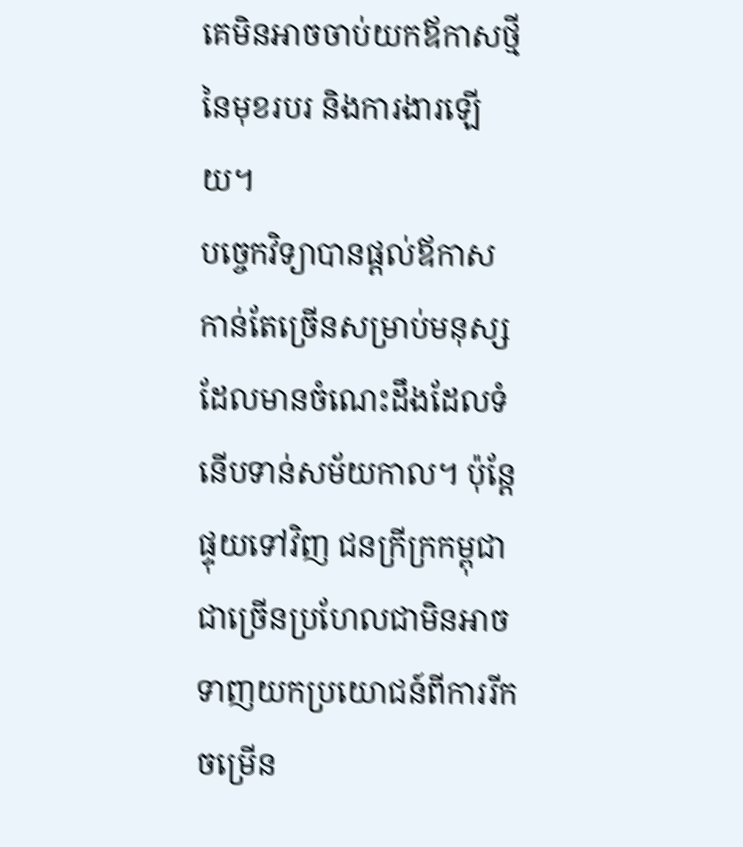គេមិនអាចចាប់យកឪកាសថ្មីនៃមុខរបរ និងការងារឡើយ។
បច្ចេកវិទ្យាបានផ្តល់ឪកាសកាន់តែច្រើនសម្រាប់មនុស្សដែលមានចំណេះដឹងដែលទំនើបទាន់សម័យកាល។ ប៉ុន្តែផ្ទុយទៅវិញ ជនក្រីក្រកម្ពុជាជាច្រើនប្រហែលជាមិនអាចទាញយកប្រយោជន៍ពីការរីកចម្រើន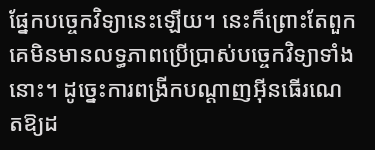ផ្នែកបច្ចេកវិទ្យានេះឡើយ។ នេះក៏ព្រោះតែពួកគេមិនមានលទ្ធភាពប្រើប្រាស់បច្ចេកវិទ្យាទាំងនោះ។ ដូច្នេះការពង្រីកបណ្តាញអ៊ីនធើរណេតឱ្យដ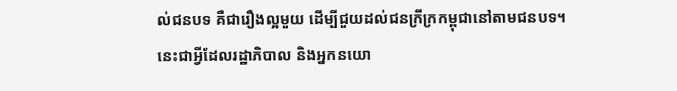ល់ជនបទ គឺជារឿងល្អមួយ ដើម្បីជួយដល់ជនក្រីក្រកម្ពុជានៅតាមជនបទ។
នេះជាអ្វីដែលរដ្ឋាភិបាល និងអ្នកនយោ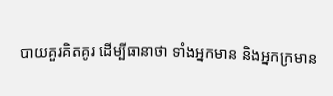បាយគួរគិតគូរ ដើម្បីធានាថា ទាំងអ្នកមាន និងអ្នកក្រមាន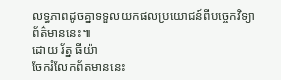លទ្ធភាពដូចគ្នាទទួលយកផលប្រយោជន៍ពីបច្ចេកវិទ្យាព័ត៌មាននេះ៕
ដោយ រ័ត្ន ធីយ៉ា
ចែករំលែកព័តមាននេះ